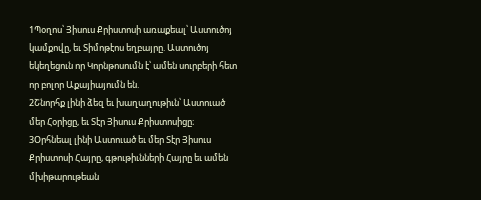1Պօղոս՝ Յիսուս Քրիստոսի առաքեալ՝ Աստուծոյ կամքովը, եւ Տիմոթէոս եղբայրը. Աստուծոյ եկեղեցուն որ Կորնթոսումն է՝ ամեն սուրբերի հետ որ բոլոր Աքայիայումն են.
2Շնորհք լինի ձեզ եւ խաղաղութիւն՝ Աստուած մեր Հօրիցը, եւ Տէր Յիսուս Քրիստոսիցը։
3Օրհնեալ լինի Աստուած եւ մեր Տէր Յիսուս Քրիստոսի Հայրը, գթութիւնների Հայրը եւ ամեն մխիթարութեան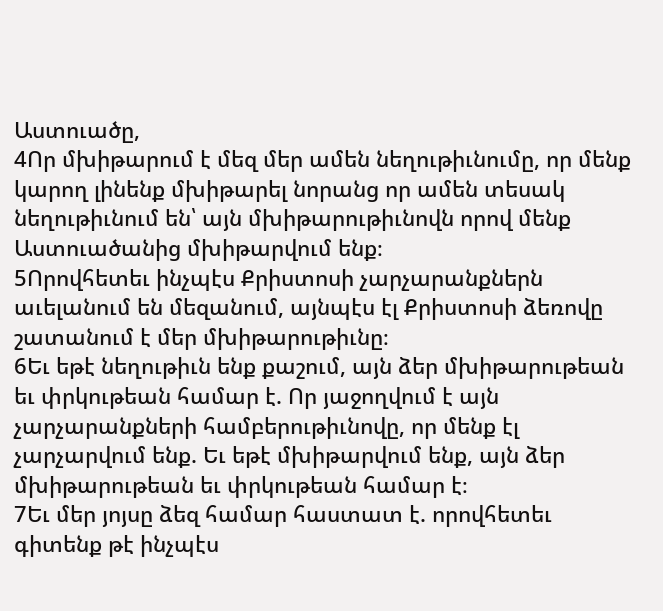Աստուածը,
4Որ մխիթարում է մեզ մեր ամեն նեղութիւնումը, որ մենք կարող լինենք մխիթարել նորանց որ ամեն տեսակ նեղութիւնում են՝ այն մխիթարութիւնովն որով մենք Աստուածանից մխիթարվում ենք։
5Որովհետեւ ինչպէս Քրիստոսի չարչարանքներն աւելանում են մեզանում, այնպէս էլ Քրիստոսի ձեռովը շատանում է մեր մխիթարութիւնը։
6Եւ եթէ նեղութիւն ենք քաշում, այն ձեր մխիթարութեան եւ փրկութեան համար է. Որ յաջողվում է այն չարչարանքների համբերութիւնովը, որ մենք էլ չարչարվում ենք. Եւ եթէ մխիթարվում ենք, այն ձեր մխիթարութեան եւ փրկութեան համար է։
7Եւ մեր յոյսը ձեզ համար հաստատ է. որովհետեւ գիտենք թէ ինչպէս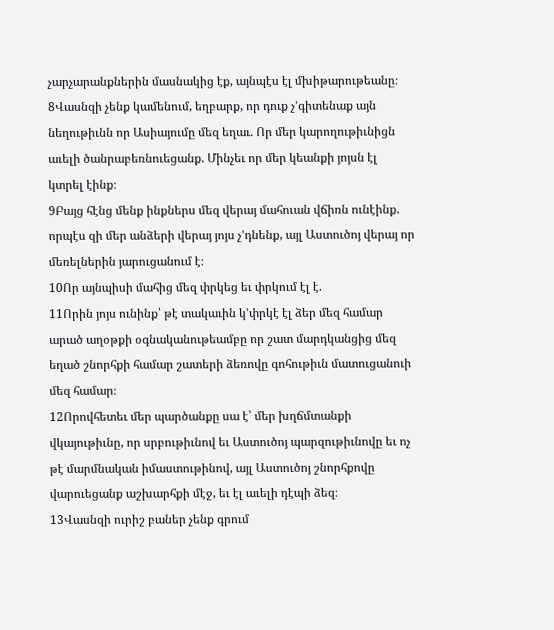չարչարանքներին մասնակից էք, այնպէս էլ մխիթարութեանը։
8Վասնզի չենք կամենում, եղբարք, որ դուք չ’գիտենաք այն նեղութիւնն որ Ասիայումը մեզ եղաւ. Որ մեր կարողութիւնիցն աւելի ծանրաբեռնուեցանք. Մինչեւ որ մեր կեանքի յոյսն էլ կտրել էինք։
9Բայց հէնց մենք ինքներս մեզ վերայ մահուան վճիռն ունէինք. որպէս զի մեր անձերի վերայ յոյս չ’դնենք, այլ Աստուծոյ վերայ որ մեռելներին յարուցանում է։
10Որ այնպիսի մահից մեզ փրկեց եւ փրկում էլ է.
11Որին յոյս ունինք՝ թէ տակաւին կ’փրկէ էլ ձեր մեզ համար արած աղօթքի օգնականութեամբը որ շատ մարդկանցից մեզ եղած շնորհքի համար շատերի ձեռովը գոհութիւն մատուցանուի մեզ համար։
12Որովհետեւ մեր պարծանքը սա է՝ մեր խղճմտանքի վկայութիւնը, որ սրբութիւնով եւ Աստուծոյ պարզութիւնովը եւ ոչ թէ մարմնական իմաստութինով, այլ Աստուծոյ շնորհքովը վարուեցանք աշխարհքի մէջ, եւ էլ աւելի դէպի ձեզ։
13Վասնզի ուրիշ բաներ չենք գրում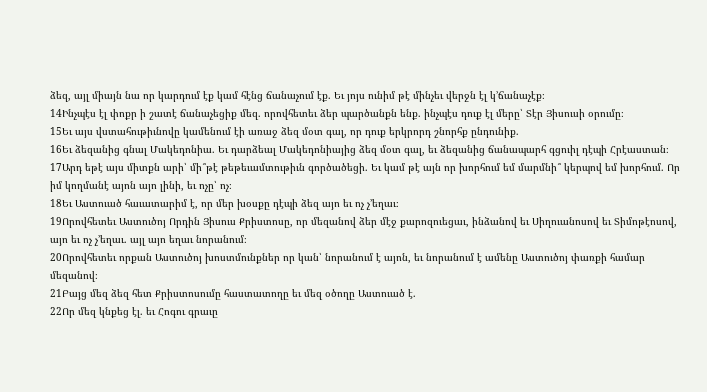ձեզ, այլ միայն նա որ կարդում էք կամ հէնց ճանաչում էք. Եւ յոյս ունիմ թէ մինչեւ վերջն էլ կ’ճանաչէք։
14Ինչպէս էլ փոքր ի շատէ ճանաչեցիք մեզ. որովհետեւ ձեր պարծանքն ենք. ինչպէս դուք էլ մերը՝ Տէր Յիսուսի օրումը։
15Եւ այս վստահութիւնովը կամենում էի առաջ ձեզ մօտ գալ, որ դուք երկրորդ շնորհք ընդունիք.
16Եւ ձեզանից գնալ Մակեդոնիա. Եւ դարձեալ Մակեդոնիայից ձեզ մօտ գալ, եւ ձեզանից ճանապարհ գցուիլ դէպի Հրէաստան։
17Արդ եթէ այս միտքն արի՝ մի՞թէ թեթեւամտութիւն գործածեցի. Եւ կամ թէ այն որ խորհում եմ մարմնի՞ կերպով եմ խորհում. Որ իմ կողմանէ այոն այո լինի, եւ ոչը՝ ոչ։
18Եւ Աստուած հաւատարիմ է, որ մեր խօսքը դէպի ձեզ այո եւ ոչ չ’եղաւ։
19Որովհետեւ Աստուծոյ Որդին Յիսուս Քրիստոսը, որ մեզանով ձեր մէջ քարոզուեցաւ, ինձանով եւ Սիղուանոսով եւ Տիմոթէոսով, այո եւ ոչ չ’եղաւ. այլ այո եղաւ նորանում։
20Որովհետեւ որքան Աստուծոյ խոստմունքներ որ կան՝ նորանում է այոն, եւ նորանում է ամենը Աստուծոյ փառքի համար մեզանով։
21Բայց մեզ ձեզ հետ Քրիստոսումը հաստատողը եւ մեզ օծողը Աստուած է.
22Որ մեզ կնքեց էլ. եւ Հոգու գրաւը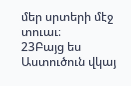մեր սրտերի մէջ տուաւ։
23Բայց ես Աստուծուն վկայ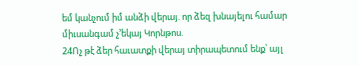եմ կանչում իմ անձի վերայ. որ ձեզ խնայելու համար միւսանգամ չ’եկայ Կորնթոս.
24Ոչ թէ ձեր հաւատքի վերայ տիրապետում ենք՝ այլ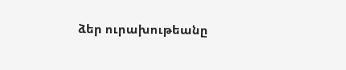ձեր ուրախութեանը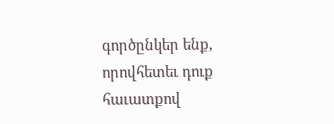գործընկեր ենք, որովհետեւ դուք հաւատքով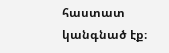հաստատ կանգնած էք։